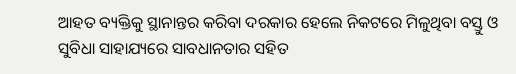ଆହତ ବ୍ୟକ୍ତିକୁ ସ୍ଥାନାନ୍ତର କରିବା ଦରକାର ହେଲେ ନିକଟରେ ମିଳୁଥିବା ବସ୍ତୁ ଓ ସୁବିଧା ସାହାଯ୍ୟରେ ସାବଧାନତାର ସହିତ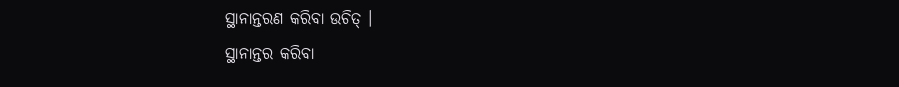ସ୍ଥାନାନ୍ତରଣ କରିବା ଉଚିତ୍ ।
ସ୍ଥାନାନ୍ତର କରିବା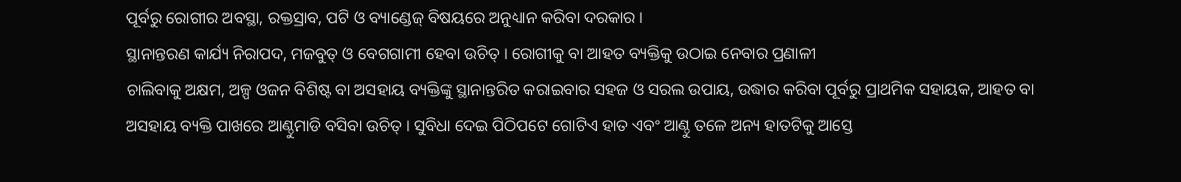ପୂର୍ବରୁ ରୋଗୀର ଅବସ୍ଥା, ରକ୍ତସ୍ରାବ, ପଟି ଓ ବ୍ୟାଣ୍ଡେଜ୍ ବିଷୟରେ ଅନୁଧ୍ୟାନ କରିବା ଦରକାର ।
ସ୍ଥାନାନ୍ତରଣ କାର୍ଯ୍ୟ ନିରାପଦ, ମଜବୁତ୍ ଓ ବେଗଗାମୀ ହେବା ଉଚିତ୍ । ରୋଗୀକୁ ବା ଆହତ ବ୍ୟକ୍ତିକୁ ଉଠାଇ ନେବାର ପ୍ରଣାଳୀ
ଚାଲିବାକୁ ଅକ୍ଷମ, ଅଳ୍ପ ଓଜନ ବିଶିଷ୍ଟ ବା ଅସହାୟ ବ୍ୟକ୍ତିଙ୍କୁ ସ୍ଥାନାନ୍ତରିତ କରାଇବାର ସହଜ ଓ ସରଲ ଉପାୟ, ଉଦ୍ଧାର କରିବା ପୂର୍ବରୁ ପ୍ରାଥମିକ ସହାୟକ, ଆହତ ବା ଅସହାୟ ବ୍ୟକ୍ତି ପାଖରେ ଆଣ୍ଠୁମାଡି ବସିବା ଉଚିତ୍ । ସୁବିଧା ଦେଇ ପିଠିପଟେ ଗୋଟିଏ ହାତ ଏବଂ ଆଣ୍ଠୁ ତଳେ ଅନ୍ୟ ହାତଟିକୁ ଆସ୍ତେ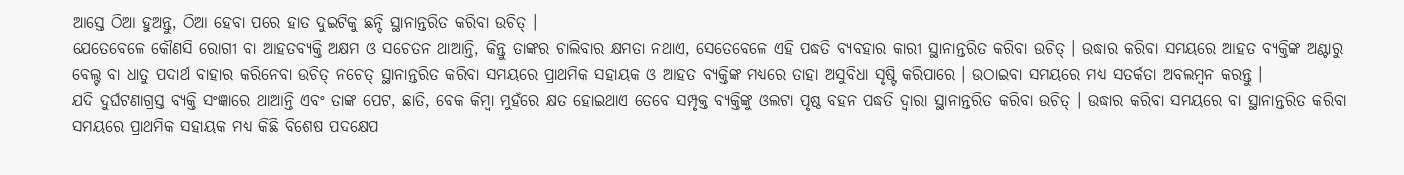ଆସ୍ତେ ଠିଆ ହୁଅନ୍ତୁ, ଠିଆ ହେବା ପରେ ହାତ ଦୁଇଟିକୁ ଛନ୍ଦି ସ୍ଥାନାନ୍ତରିତ କରିବା ଉଚିତ୍ ।
ଯେତେବେଳେ କୌଣସି ରୋଗୀ ବା ଆହତବ୍ୟକ୍ତି ଅକ୍ଷମ ଓ ସଚେତନ ଥାଆନ୍ତି, କିନ୍ତୁ ତାଙ୍କର ଚାଲିବାର କ୍ଷମତା ନଥାଏ, ସେତେବେଳେ ଏହି ପଦ୍ଧତି ବ୍ୟବହାର କାରୀ ସ୍ଥାନାନ୍ତରିତ କରିବା ଉଚିତ୍ । ଉଦ୍ଧାର କରିବା ସମୟରେ ଆହତ ବ୍ୟକ୍ତିଙ୍କ ଅଣ୍ଟାରୁ ବେଲ୍ଟ ବା ଧାତୁ ପଦାର୍ଥ ବାହାର କରିନେବା ଉଚିତ୍ ନଚେତ୍ ସ୍ଥାନାନ୍ତରିତ କରିବା ସମୟରେ ପ୍ରାଥମିକ ସହାୟକ ଓ ଆହତ ବ୍ୟକ୍ତିଙ୍କ ମଧ୍ୟରେ ତାହା ଅସୁବିଧା ସୃଷ୍ଟି କରିପାରେ । ଉଠାଇବା ସମୟରେ ମଧ୍ୟ ସତର୍କତା ଅବଲମ୍ବନ କରନ୍ତୁ ।
ଯଦି ଦୁର୍ଘଟଣାଗ୍ରସ୍ତ ବ୍ୟକ୍ତି ସଂଜ୍ଞାରେ ଥାଆନ୍ତି ଏବଂ ତାଙ୍କ ପେଟ, ଛାତି, ବେକ କିମ୍ବା ମୁହଁରେ କ୍ଷତ ହୋଇଥାଏ ତେବେ ସମ୍ପୃକ୍ତ ବ୍ୟକ୍ତିଙ୍କୁ ଓଲଟା ପୃଷ୍ଠ ବହନ ପଦ୍ଧତି ଦ୍ଵାରା ସ୍ଥାନାନ୍ତରିତ କରିବା ଉଚିତ୍ । ଉଦ୍ଧାର କରିବା ସମୟରେ ବା ସ୍ଥାନାନ୍ତରିତ କରିବା ସମୟରେ ପ୍ରାଥମିକ ସହାୟକ ମଧ୍ୟ କିଛି ବିଶେଷ ପଦକ୍ଷେପ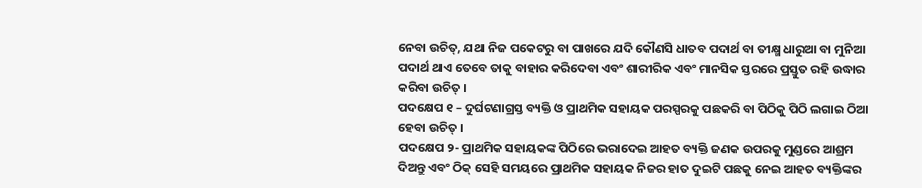ନେବା ଉଚିତ୍, ଯଥା ନିଜ ପକେଟରୁ ବା ପାଖରେ ଯଦି କୌଣସି ଧାତବ ପଦାର୍ଥ ବା ତୀକ୍ଷ୍ମ ଧାରୁଆ ବା ମୁନିଆ ପଦାର୍ଥ ଥାଏ ତେବେ ତାକୁ ବାହାର କରିଦେବା ଏବଂ ଶାରୀରିକ ଏବଂ ମାନସିକ ସ୍ତରରେ ପ୍ରସ୍ତୁତ ରହି ଉଦ୍ଧାର କରିବା ଉଚିତ୍ ।
ପଦକ୍ଷେପ ୧ – ଦୁର୍ଘଟଣାଗ୍ରସ୍ତ ବ୍ୟକ୍ତି ଓ ପ୍ରାଥମିକ ସହାୟକ ପରସ୍ପରକୁ ପଛକରି ବା ପିଠିକୁ ପିଠି ଲଗାଇ ଠିଆ ହେବା ଉଚିତ୍ ।
ପଦକ୍ଷେପ ୨- ପ୍ରାଥମିକ ସହାୟକଙ୍କ ପିଠିରେ ଭରାଦେଇ ଆହତ ବ୍ୟକ୍ତି ଜଣକ ଉପରକୁ ମୁଣ୍ଡରେ ଆଶ୍ରମ ଦିଅନ୍ତୁ ଏବଂ ଠିକ୍ ସେହି ସମୟରେ ପ୍ରାଥମିକ ସହାୟକ ନିଜର ହାତ ଦୁଇଟି ପଛକୁ ନେଇ ଆହତ ବ୍ୟକ୍ତିଙ୍କର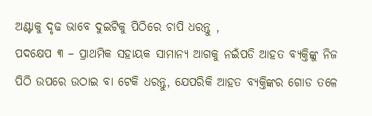ଅଣ୍ଟାକୁ ଦୃଢ ଭାବେ ଦୁଇଟିକୁ ପିଠିରେ ଚାପି ଧରନ୍ତୁ ,
ପଦକ୍ଷେପ ୩ – ପ୍ରାଥମିକ ସହାୟକ ସାମାନ୍ୟ ଆଗକୁ ନଇଁପଡି ଆହତ ବ୍ୟକ୍ତିଙ୍କୁ ନିଜ ପିଠି ଉପରେ ଉଠାଇ ବା ଟେକି ଧରନ୍ତୁ, ଯେପରିକି ଆହତ ବ୍ୟକ୍ତିଙ୍କର ଗୋଡ ତଳେ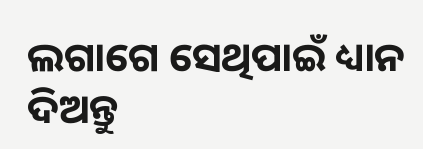ଲଗାଗେ ସେଥିପାଇଁ ଧ୍ୟାନ ଦିଅନ୍ତୁ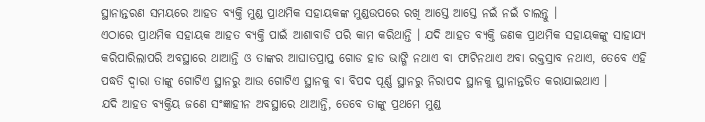ସ୍ଥାନାନ୍ତରଣ ସମୟରେ ଆହତ ବ୍ୟକ୍ତି ମୁଣ୍ଡ ପ୍ରାଥମିକ ସହାୟକଙ୍କ ମୁଣ୍ଡଉପରେ ରଖି ଆସ୍ତେ ଆସ୍ତେ ନଇଁ ନଇଁ ଚାଲନ୍ତୁ ।
ଏଠାରେ ପ୍ରାଥମିକ ସହାୟକ ଆହତ ବ୍ୟକ୍ତି ପାଇଁ ଆଶାବାଡି ପରି କାମ କରିଥାନ୍ତି । ଯଦି ଆହତ ବ୍ୟକ୍ତି ଜଣକ ପ୍ରାଥମିକ ସହାୟକଙ୍କୁ ସାହାଯ୍ୟ କରିପାରିଲାପରି ଅବସ୍ଥାରେ ଥାଆନ୍ତି ଓ ତାଙ୍କର ଆଘାତପ୍ରାପ୍ତ ଗୋଡ ହାଡ ଭାଙ୍ଗି ନଥାଏ ବା ଫାଟିନଥାଏ ଅବା ରକ୍ତସ୍ରାବ ନଥାଏ, ତେବେ ଏହି ପଦ୍ଧତି ଦ୍ଵାରା ତାଙ୍କୁ ଗୋଟିଏ ସ୍ଥାନରୁ ଆଉ ଗୋଟିଏ ସ୍ଥାନକୁ ବା ବିପଦ ପୂର୍ଣ୍ଣ ସ୍ଥାନରୁ ନିରାପଦ ସ୍ଥାନକୁ ସ୍ଥାନାନ୍ତରିତ କରାଯାଇଥାଏ ।
ଯଦି ଆହତ ବ୍ୟକ୍ତିୟ ଜଣେ ସଂଜ୍ଞାହୀନ ଅବସ୍ଥାରେ ଥାଆନ୍ତି, ତେବେ ତାଙ୍କୁ ପ୍ରଥମେ ମୁଣ୍ଡ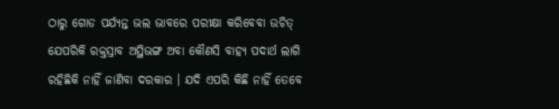ଠାରୁ ଗୋଡ ପର୍ଯ୍ୟନ୍ତ ଭଲ ଭାବରେ ପରୀକ୍ଷା କରିବେବା ଉଚିତ୍ ଯେପରିକି ରକ୍ତସ୍ରାବ ଅସ୍ଥିଭଙ୍ଗ ଅବା କୌଣସି ବାହ୍ୟ ପଦାର୍ଥ ଲାଗି ରହିଛିକି ନାହିଁ ଜାଣିବା ଦରକାର । ଯଦି ଏପରି କିଛି ନାହିଁ ତେବେ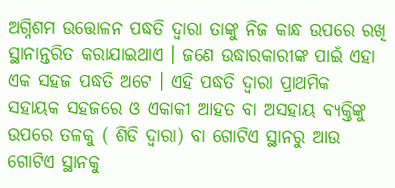ଅଗ୍ନିଶମ ଉତ୍ତୋଳନ ପଦ୍ଧତି ଦ୍ଵାରା ତାଙ୍କୁ ନିଜ କାନ୍ଧ ଉପରେ ରଖି ସ୍ଥାନାନ୍ତରିତ କରାଯାଇଥାଏ । ଜଣେ ଉଦ୍ଧାରକାରୀଙ୍କ ପାଇଁ ଏହା ଏକ ସହଜ ପଦ୍ଧତି ଅଟେ । ଏହି ପଦ୍ଧତି ଦ୍ଵାରା ପ୍ରାଥମିକ ସହାୟକ ସହଜରେ ଓ ଏକାକୀ ଆହତ ବା ଅସହାୟ ବ୍ୟକ୍ତିଙ୍କୁ ଉପରେ ତଳକୁ ( ଶିଡି ଦ୍ଵାରା) ବା ଗୋଟିଏ ସ୍ଥାନରୁ ଆଉ ଗୋଟିଏ ସ୍ଥାନକୁ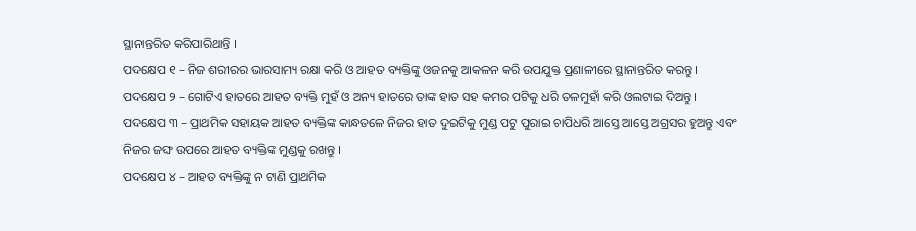ସ୍ଥାନାନ୍ତରିତ କରିପାରିଥାନ୍ତି ।
ପଦକ୍ଷେପ ୧ – ନିଜ ଶରୀରର ଭାରସାମ୍ୟ ରକ୍ଷା କରି ଓ ଆହତ ବ୍ୟକ୍ତିଙ୍କୁ ଓଜନକୁ ଆକଳନ କରି ଉପଯୁକ୍ତ ପ୍ରଣାଳୀରେ ସ୍ଥାନାନ୍ତରିତ କରନ୍ତୁ ।
ପଦକ୍ଷେପ ୨ – ଗୋଟିଏ ହାତରେ ଆହତ ବ୍ୟକ୍ତି ମୁହଁ ଓ ଅନ୍ୟ ହାତରେ ତାଙ୍କ ହାତ ସହ କମର ପଟିକୁ ଧରି ତଳମୁହାଁ କରି ଓଲଟାଇ ଦିଅନ୍ତୁ ।
ପଦକ୍ଷେପ ୩ – ପ୍ରାଥମିକ ସହାୟକ ଆହତ ବ୍ୟକ୍ତିଙ୍କ କାନ୍ଧତଳେ ନିଜର ହାତ ଦୁଇଟିକୁ ମୁଣ୍ଡ ପଟୁ ପୁରାଇ ଚାପିଧରି ଆସ୍ତେ ଆସ୍ତେ ଅଗ୍ରସର ହୁଅନ୍ତୁ ଏବଂ ନିଜର ଜଙ୍ଘ ଉପରେ ଆହତ ବ୍ୟକ୍ତିଙ୍କ ମୁଣ୍ଡକୁ ରଖନ୍ତୁ ।
ପଦକ୍ଷେପ ୪ – ଆହତ ବ୍ୟକ୍ତିଙ୍କୁ ନ ଟାଣି ପ୍ରାଥମିକ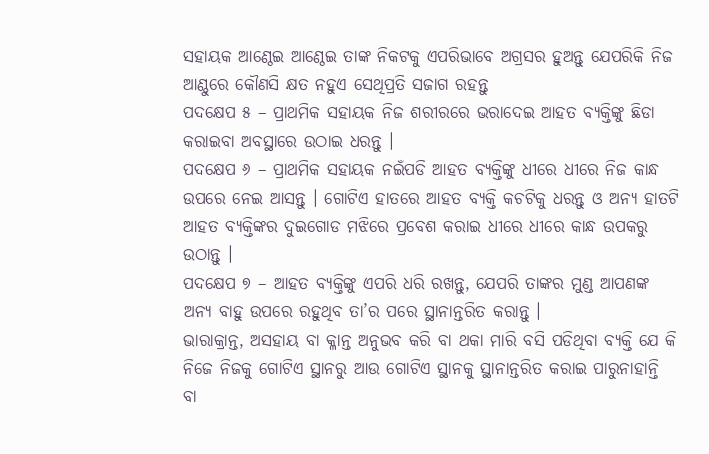ସହାୟକ ଆଣ୍ଠେଇ ଆଣ୍ଠେଇ ତାଙ୍କ ନିକଟକୁ ଏପରିଭାବେ ଅଗ୍ରସର ହୁଅନ୍ତୁ ଯେପରିକି ନିଜ ଆଣ୍ଠୁରେ କୌଣସି କ୍ଷତ ନହୁଏ ସେଥିପ୍ରତି ସଜାଗ ରହନ୍ତୁ
ପଦକ୍ଷେପ ୫ – ପ୍ରାଥମିକ ସହାୟକ ନିଜ ଶରୀରରେ ଭରାଦେଇ ଆହତ ବ୍ୟକ୍ତିଙ୍କୁ ଛିଡା କରାଇବା ଅବସ୍ଥାରେ ଉଠାଇ ଧରନ୍ତୁ ।
ପଦକ୍ଷେପ ୬ – ପ୍ରାଥମିକ ସହାୟକ ନଇଁପଡି ଆହତ ବ୍ୟକ୍ତିଙ୍କୁ ଧୀରେ ଧୀରେ ନିଜ କାନ୍ଧ ଉପରେ ନେଇ ଆସନ୍ତୁ । ଗୋଟିଏ ହାତରେ ଆହତ ବ୍ୟକ୍ତି କଚଟିକୁ ଧରନ୍ତୁ ଓ ଅନ୍ୟ ହାତଟି ଆହତ ବ୍ୟକ୍ତିଙ୍କର ଦୁଇଗୋଡ ମଝିରେ ପ୍ରବେଶ କରାଇ ଧୀରେ ଧୀରେ କାନ୍ଧ ଉପକରୁ ଉଠାନ୍ତୁ ।
ପଦକ୍ଷେପ ୭ – ଆହତ ବ୍ୟକ୍ତିଙ୍କୁ ଏପରି ଧରି ରଖନ୍ତୁ, ଯେପରି ତାଙ୍କର ମୁଣ୍ଡ ଆପଣଙ୍କ ଅନ୍ୟ ବାହୁ ଉପରେ ରହୁଥିବ ତା’ର ପରେ ସ୍ଥାନାନ୍ତରିତ କରାନ୍ତୁ ।
ଭାରାକ୍ରାନ୍ତ, ଅସହାୟ ବା କ୍ଳାନ୍ତ ଅନୁଭବ କରି ବା ଥକା ମାରି ବସି ପଡିଥିବା ବ୍ୟକ୍ତି ଯେ କି ନିଜେ ନିଜକୁ ଗୋଟିଏ ସ୍ଥାନରୁ ଆଉ ଗୋଟିଏ ସ୍ଥାନକୁ ସ୍ଥାନାନ୍ତରିତ କରାଇ ପାରୁନାହାନ୍ତି ବା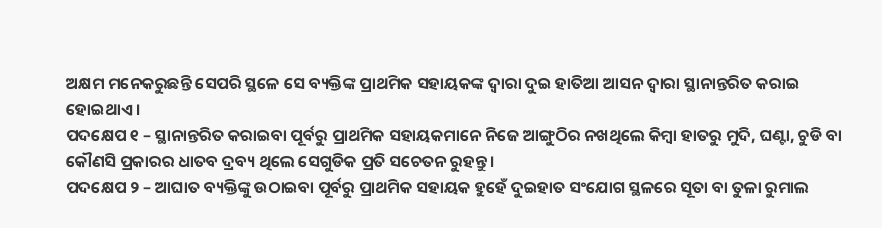ଅକ୍ଷମ ମନେକରୁଛନ୍ତି ସେପରି ସ୍ଥଳେ ସେ ବ୍ୟକ୍ତିଙ୍କ ପ୍ରାଥମିକ ସହାୟକଙ୍କ ଦ୍ଵାରା ଦୁଇ ହାତିଆ ଆସନ ଦ୍ଵାରା ସ୍ଥାନାନ୍ତରିତ କରାଇ ହୋଇଥାଏ ।
ପଦକ୍ଷେପ ୧ – ସ୍ଥାନାନ୍ତରିତ କରାଇବା ପୂର୍ବରୁ ପ୍ରାଥମିକ ସହାୟକମାନେ ନିଜେ ଆଙ୍ଗୁଠିର ନଖଥିଲେ କିମ୍ବା ହାତରୁ ମୁଦି, ଘଣ୍ଟା, ଚୁଡି ବା କୌଣସି ପ୍ରକାରର ଧାତବ ଦ୍ରବ୍ୟ ଥିଲେ ସେଗୁଡିକ ପ୍ରତି ସଚେତନ ରୁହନ୍ତୁ ।
ପଦକ୍ଷେପ ୨ – ଆଘାତ ବ୍ୟକ୍ତିଙ୍କୁ ଉଠାଇବା ପୂର୍ବରୁ ପ୍ରାଥମିକ ସହାୟକ ହୁହେଁ ଦୁଇହାତ ସଂଯୋଗ ସ୍ଥଳରେ ସୂତା ବା ତୁଳା ରୁମାଲ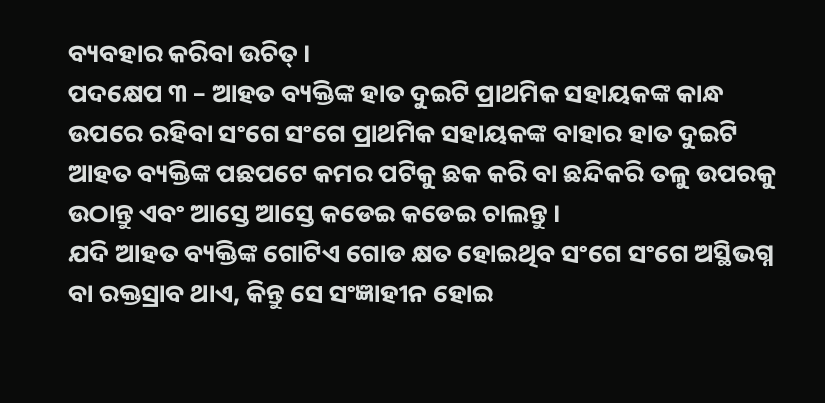ବ୍ୟବହାର କରିବା ଉଚିତ୍ ।
ପଦକ୍ଷେପ ୩ – ଆହତ ବ୍ୟକ୍ତିଙ୍କ ହାତ ଦୁଇଟି ପ୍ରାଥମିକ ସହାୟକଙ୍କ କାନ୍ଧ ଉପରେ ରହିବା ସଂଗେ ସଂଗେ ପ୍ରାଥମିକ ସହାୟକଙ୍କ ବାହାର ହାତ ଦୁଇଟି ଆହତ ବ୍ୟକ୍ତିଙ୍କ ପଛପଟେ କମର ପଟିକୁ ଛକ କରି ବା ଛନ୍ଦିକରି ତଳୁ ଉପରକୁ ଉଠାନ୍ତୁ ଏବଂ ଆସ୍ତେ ଆସ୍ତେ କଡେଇ କଡେଇ ଚାଲନ୍ତୁ ।
ଯଦି ଆହତ ବ୍ୟକ୍ତିଙ୍କ ଗୋଟିଏ ଗୋଡ କ୍ଷତ ହୋଇଥିବ ସଂଗେ ସଂଗେ ଅସ୍ଥିଭଗ୍ନ ବା ରକ୍ତସ୍ରାବ ଥାଏ, କିନ୍ତୁ ସେ ସଂଜ୍ଞାହୀନ ହୋଇ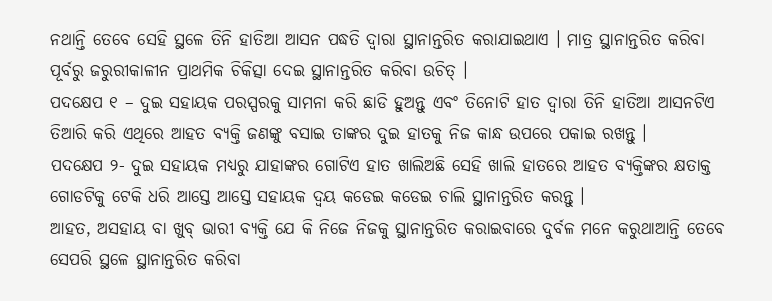ନଥାନ୍ତି ତେବେ ସେହି ସ୍ଥଳେ ତିନି ହାତିଆ ଆସନ ପଦ୍ଧତି ଦ୍ଵାରା ସ୍ଥାନାନ୍ତରିତ କରାଯାଇଥାଏ । ମାତ୍ର ସ୍ଥାନାନ୍ତରିତ କରିବା ପୂର୍ବରୁ ଜରୁରୀକାଳୀନ ପ୍ରାଥମିକ ଚିକିତ୍ସା ଦେଇ ସ୍ଥାନାନ୍ତରିତ କରିବା ଉଚିତ୍ ।
ପଦକ୍ଷେପ ୧ – ଦୁଇ ସହାୟକ ପରସ୍ପରକୁ ସାମନା କରି ଛାଡି ହୁଅନ୍ତୁ ଏବଂ ତିନୋଟି ହାତ ଦ୍ଵାରା ତିନି ହାତିଆ ଆସନଟିଏ ତିଆରି କରି ଏଥିରେ ଆହତ ବ୍ୟକ୍ତି ଜଣଙ୍କୁ ବସାଇ ତାଙ୍କର ଦୁଇ ହାତକୁ ନିଜ କାନ୍ଧ ଉପରେ ପକାଇ ରଖନ୍ତୁ ।
ପଦକ୍ଷେପ ୨- ଦୁଇ ସହାୟକ ମଧ୍ୟରୁ ଯାହାଙ୍କର ଗୋଟିଏ ହାତ ଖାଲିଅଛି ସେହି ଖାଲି ହାତରେ ଆହତ ବ୍ୟକ୍ତିଙ୍କର କ୍ଷତାକ୍ତ ଗୋଡଟିକୁ ଟେକି ଧରି ଆସ୍ତେ ଆସ୍ତେ ସହାୟକ ଦ୍ୱୟ କଡେଇ କଡେଇ ଚାଲି ସ୍ଥାନାନ୍ତରିତ କରନ୍ତୁ ।
ଆହତ, ଅସହାୟ ବା ଖୁବ୍ ଭାରୀ ବ୍ୟକ୍ତି ଯେ କି ନିଜେ ନିଜକୁ ସ୍ଥାନାନ୍ତରିତ କରାଇବାରେ ଦୁର୍ବଳ ମନେ କରୁଥାଆନ୍ତି ତେବେ ସେପରି ସ୍ଥଳେ ସ୍ଥାନାନ୍ତରିତ କରିବା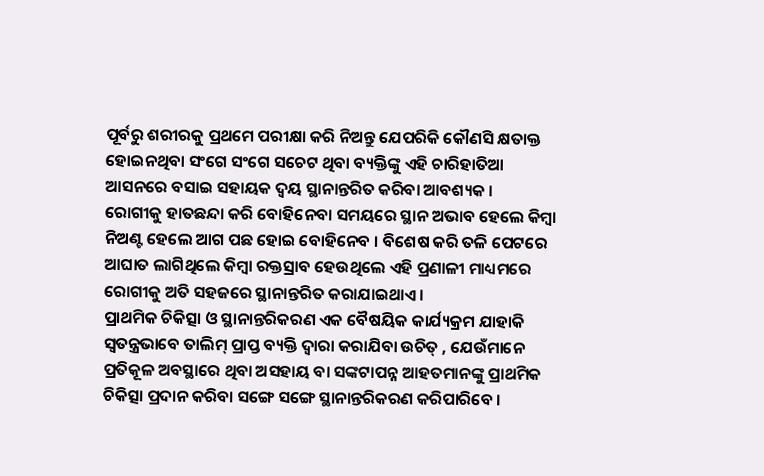ପୂର୍ବରୁ ଶରୀରକୁ ପ୍ରଥମେ ପରୀକ୍ଷା କରି ନିଅନ୍ତୁ ଯେପରିକି କୌଣସି କ୍ଷତାକ୍ତ ହୋଇନଥିବା ସଂଗେ ସଂଗେ ସଚେଟ ଥିବା ବ୍ୟକ୍ତିଙ୍କୁ ଏହି ଚାରିହାତିଆ ଆସନରେ ବସାଇ ସହାୟକ ଦ୍ୱୟ ସ୍ଥାନାନ୍ତରିତ କରିବା ଆବଶ୍ୟକ ।
ରୋଗୀକୁ ହାତଛନ୍ଦା କରି ବୋହିନେବା ସମୟରେ ସ୍ଥାନ ଅଭାବ ହେଲେ କିମ୍ବା ନିଅଣ୍ଟ ହେଲେ ଆଗ ପଛ ହୋଇ ବୋହିନେବ । ବିଶେଷ କରି ତଳି ପେଟରେ ଆଘାତ ଲାଗିଥିଲେ କିମ୍ବା ରକ୍ତସ୍ରାବ ହେଉଥିଲେ ଏହି ପ୍ରଣାଳୀ ମାଧ୍ୟମରେ ରୋଗୀକୁ ଅତି ସହଜରେ ସ୍ଥାନାନ୍ତରିତ କରାଯାଇଥାଏ ।
ପ୍ରାଥମିକ ଚିକିତ୍ସା ଓ ସ୍ଥାନାନ୍ତରିକରଣ ଏକ ବୈଷୟିକ କାର୍ଯ୍ୟକ୍ରମ ଯାହାକି ସ୍ଵତନ୍ତ୍ରଭାବେ ତାଲିମ୍ ପ୍ରାପ୍ତ ବ୍ୟକ୍ତି ଦ୍ଵାରା କରାଯିବା ଉଚିତ୍ , ଯେଉଁମାନେ ପ୍ରତିକୂଳ ଅବସ୍ଥାରେ ଥିବା ଅସହାୟ ବା ସଙ୍କଟାପନ୍ନ ଆହତମାନଙ୍କୁ ପ୍ରାଥମିକ ଚିକିତ୍ସା ପ୍ରଦାନ କରିବା ସଙ୍ଗେ ସଙ୍ଗେ ସ୍ଥାନାନ୍ତରିକରଣ କରିପାରିବେ ।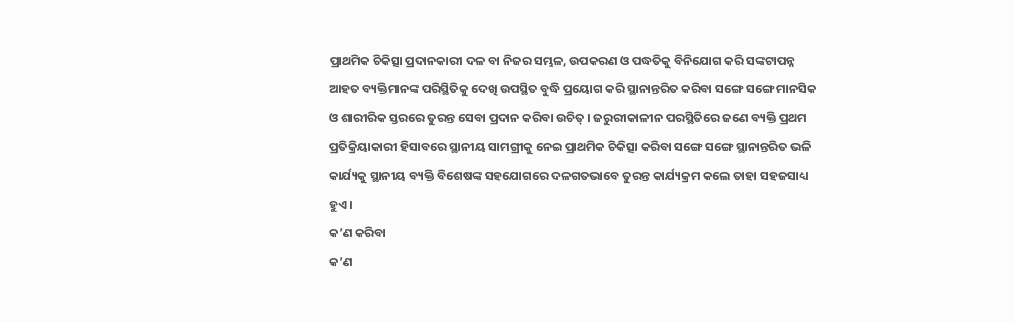ପ୍ରାଥମିକ ଚିକିତ୍ସା ପ୍ରଦାନକାରୀ ଦଳ ବା ନିଜର ସମ୍ଭଳ, ଉପକରଣ ଓ ପଦ୍ଧତିକୁ ବିନିଯୋଗ କରି ସଙ୍କଟାପନ୍ନ ଆହତ ବ୍ୟକ୍ତିମାନଙ୍କ ପରିସ୍ଥିତିକୁ ଦେଖି ଉପସ୍ଥିତ ବୁଦ୍ଧି ପ୍ରୟୋଗ କରି ସ୍ଥାନାନ୍ତରିତ କରିବା ସଙ୍ଗେ ସଙ୍ଗେ ମାନସିକ ଓ ଶାରୀରିକ ସ୍ତରରେ ତୁରନ୍ତ ସେବା ପ୍ରଦାନ କରିବା ଉଚିତ୍ । ଜରୁରୀକାଳୀନ ପରସ୍ଥିତିରେ ଜଣେ ବ୍ୟକ୍ତି ପ୍ରଥମ ପ୍ରତିକ୍ରିୟାକାରୀ ହିସାବରେ ସ୍ଥାନୀୟ ସାମଗ୍ରୀକୁ ନେଇ ପ୍ରାଥମିକ ଚିକିତ୍ସା କରିବା ସଙ୍ଗେ ସଙ୍ଗେ ସ୍ଥାନାନ୍ତରିତ ଭଳି କାର୍ଯ୍ୟକୁ ସ୍ଥାନୀୟ ବ୍ୟକ୍ତି ବିଶେଷଙ୍କ ସହଯୋଗରେ ଦଳଗତଭାବେ ତୁରନ୍ତ କାର୍ଯ୍ୟକ୍ରମ କଲେ ତାହା ସହଜସାଧ୍ୟ ହୁଏ ।
କ’ଣ କରିବା
କ’ଣ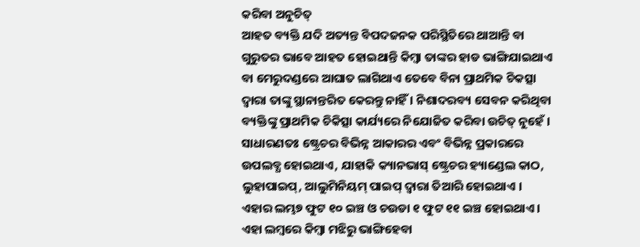କରିବା ଅନୁଚିତ୍
ଆହତ ବ୍ୟକ୍ତି ଯଦି ଅତ୍ୟନ୍ତ ବିପଦଜନକ ପରିସ୍ଥିତିରେ ଥାଆନ୍ତି ବା ଗୁରୁତର ଭାବେ ଆହତ ହୋଇଥାନ୍ତି କିମ୍ବା ତାଙ୍କର ହାଡ ଭାଙ୍ଗିଯାଇଥାଏ ବା ମେରୁଦଣ୍ଡରେ ଆଘାତ ଲାଗିଥାଏ ତେବେ ବିନା ପ୍ରାଥମିକ ଚିକତ୍ସା ଦ୍ଵାରା ତାଙ୍କୁ ସ୍ଥାନାନ୍ତରିତ କେରନ୍ତୁ ନାହିଁ । ନିଶାଦରବ୍ୟ ସେବନ କରିଥିବା ବ୍ୟକ୍ତିଙ୍କୁ ପ୍ରାଥମିକ ଚିକିତ୍ସା କାର୍ଯ୍ୟରେ ନିଯୋଜିତ କରିବା ଉଚିତ୍ ନୁହେଁ ।
ସାଧାରଣତଃ ଷ୍ଟ୍ରେଚର ବିଭିନ୍ନ ଆକାରର ଏବଂ ବିଭିନ୍ନ ପ୍ରକାରରେ ଉପଲବ୍ଧ ହୋଇଥାଏ, ଯାହାକି କ୍ୟାନଭାସ୍ ଷ୍ଟ୍ରେଚର ହ୍ୟାଣ୍ଡେଲ କାଠ, ଲୁହାପାଇପ୍, ଆଲୁମିନିୟମ୍ ପାଇପ୍ ଦ୍ଵାରା ତିଆରି ହୋଇଥାଏ । ଏହାର ଲମ୍ଭ୭ ଫୁଟ ୧୦ ଇଞ୍ଚ ଓ ଚଉଡା ୧ ଫୁଟ ୧୧ ଇଞ୍ଚ ହୋଇଥାଏ । ଏହା ଲମ୍ବରେ କିମ୍ବା ମଝିରୁ ଭାଙ୍ଗିହେବା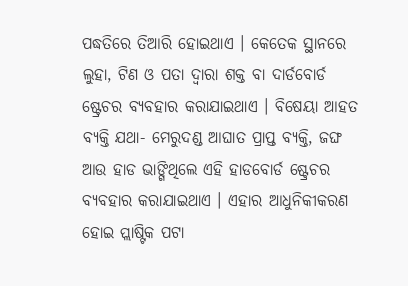ପଦ୍ଧତିରେ ତିଆରି ହୋଇଥାଏ । କେତେକ ସ୍ଥାନରେ ଲୁହା, ଟିଣ ଓ ପତା ଦ୍ଵାରା ଶକ୍ତ ବା ଦାର୍ଡବୋର୍ଡ ଷ୍ଟ୍ରେଚର ବ୍ୟବହାର କରାଯାଇଥାଏ । ବିଷେୟା ଆହତ ବ୍ୟକ୍ତି ଯଥା- ମେରୁଦଣ୍ଡ ଆଘାତ ପ୍ରାପ୍ତ ବ୍ୟକ୍ତି, ଜଙ୍ଘ ଆଉ ହାଡ ଭାଙ୍ଗିଥିଲେ ଏହି ହାଡବୋର୍ଡ ଷ୍ଟ୍ରେଚର ବ୍ୟବହାର କରାଯାଇଥାଏ । ଏହାର ଆଧୁନିକୀକରଣ ହୋଇ ପ୍ଲାଷ୍ଟିକ ପଟା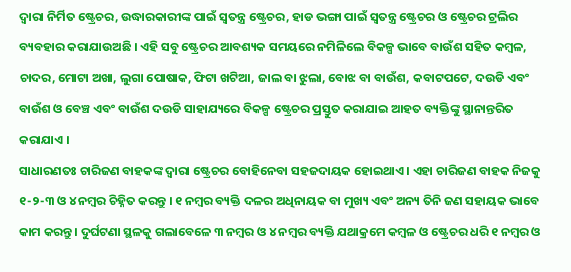ଦ୍ଵାରା ନିର୍ମିତ ଷ୍ଟ୍ରେଚର, ଉଦ୍ଧାରକାରୀଙ୍କ ପାଇଁ ସ୍ଵତନ୍ତ୍ର ଷ୍ଟ୍ରେଚର, ହାଡ ଭଙ୍ଗା ପାଇଁ ସ୍ଵତନ୍ତ୍ର ଷ୍ଟ୍ରେଚର ଓ ଷ୍ଟ୍ରେଚର ଟ୍ରଲିର ବ୍ୟବହାର କରାଯାଉଅଛି । ଏହି ସବୁ ଷ୍ଟ୍ରେଚର ଆବଶ୍ୟକ ସମୟରେ ନମିଳିଲେ ବିକଳ୍ପ ଭାବେ ବାଉଁଶ ସହିତ କମ୍ବଳ, ଚାଦର, ମୋଟା ଅଖା, ଲୁଗା ପୋଷାକ, ଫିଟା ଖଟିଆ, ଜାଲ ବା ଝୁଲା, ବୋଝ ବା ବାଉଁଶ, କବାଟପଟେ, ଦଉଡି ଏବଂ ବାଉଁଶ ଓ ବେଞ୍ଚ ଏବଂ ବାଉଁଶ ଦଉଡି ସାହାଯ୍ୟରେ ବିକଳ୍ପ ଷ୍ଟ୍ରେଚର ପ୍ରସ୍ତୁତ କରାଯାଇ ଆହତ ବ୍ୟକ୍ତିଙ୍କୁ ସ୍ଥାନାନ୍ତରିତ କରାଯାଏ ।
ସାଧାରଣତଃ ଚାରିଜଣ ବାହକଙ୍କ ଦ୍ଵାରା ଷ୍ଟ୍ରେଚର ବୋହିନେବା ସହଜଦାୟକ ହୋଇଥାଏ । ଏହା ଚାରିଜଣ ବାହକ ନିଜକୁ ୧-୨-୩ ଓ ୪ ନମ୍ବର ଚିହ୍ନିତ କରନ୍ତୁ । ୧ ନମ୍ବର ବ୍ୟକ୍ତି ଦଳର ଅଧିନାୟକ ବା ମୁଖ୍ୟ ଏବଂ ଅନ୍ୟ ତିନି ଜଣ ସହାୟକ ଭାବେ କାମ କରନ୍ତୁ । ଦୁର୍ଘଟଣା ସ୍ଥଳକୁ ଗଲାବେଳେ ୩ ନମ୍ବର ଓ ୪ ନମ୍ବର ବ୍ୟକ୍ତି ଯଥାକ୍ରମେ କମ୍ବଳ ଓ ଷ୍ଟ୍ରେଚର ଧରି ୧ ନମ୍ବର ଓ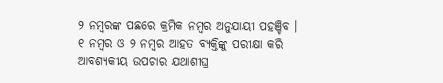୨ ନମ୍ବରଙ୍କ ପଛରେ କ୍ରମିକ ନମ୍ବର ଅନୁଯାୟୀ ପହଞ୍ଚିବ ।
୧ ନମ୍ବର ଓ ୨ ନମ୍ବର ଆହତ ବ୍ୟକ୍ତିଙ୍କୁ ପରୀକ୍ଷା କରି ଆବଶ୍ୟକୀୟ ଉପଚାର ଯଥାଶୀଘ୍ର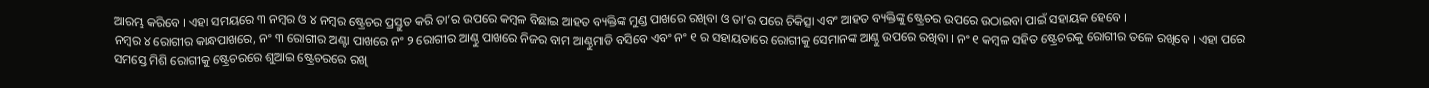ଆରମ୍ଭ କରିବେ । ଏହା ସମୟରେ ୩ ନମ୍ବର ଓ ୪ ନମ୍ବର ଷ୍ଟ୍ରେଚର ପ୍ରସ୍ତୁତ କରି ତା’ର ଉପରେ କମ୍ବଳ ବିଛାଇ ଆହତ ବ୍ୟକ୍ତିଙ୍କ ମୁଣ୍ଡ ପାଖରେ ରଖିବା ଓ ତା’ର ପରେ ଚିକିତ୍ସା ଏବଂ ଆହତ ବ୍ୟକ୍ତିଙ୍କୁ ଷ୍ଟ୍ରେଚର ଉପରେ ଉଠାଇବା ପାଇଁ ସହାୟକ ହେବେ ।
ନମ୍ବର ୪ ରୋଗୀର କାନ୍ଧପାଖରେ, ନଂ ୩ ରୋଗୀର ଅଣ୍ଟା ପାଖରେ ନଂ ୨ ରୋଗୀର ଆଣ୍ଠୁ ପାଖରେ ନିଜର ବାମ ଆଣ୍ଠୁମାଡି ବସିବେ ଏବଂ ନଂ ୧ ର ସହାୟତାରେ ରୋଗୀକୁ ସେମାନଙ୍କ ଆଣ୍ଠୁ ଉପରେ ରଖିବା । ନଂ ୧ କମ୍ବଳ ସହିତ ଷ୍ଟ୍ରେଚରକୁ ରୋଗୀର ତଳେ ରଖିବେ । ଏହା ପରେ ସମସ୍ତେ ମିଶି ରୋଗୀକୁ ଷ୍ଟ୍ରେଚରରେ ଶୁଆଇ ଷ୍ଟ୍ରେଚରରେ ରଖି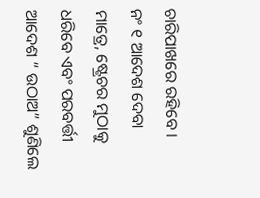ଚାରିପାଖରେ ରହିବେ ।
ନଂ ୧ ଆଦେଶ ଦେବା ମାତ୍ରେ, ଷ୍ଟ୍ରେଚର ମୁଠାକୁ ଧରିବେ ଏବଂ ପରବର୍ତ୍ତୀ ଆଦେଶ “ ଉଠାଅ” ଶୁଣିଲେ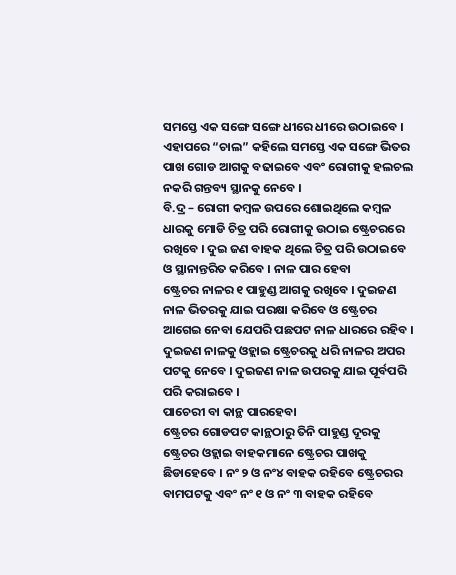ସମସ୍ତେ ଏକ ସଙ୍ଗେ ସଙ୍ଗେ ଧୀରେ ଧୀରେ ଉଠାଇବେ । ଏହାପରେ “ଚାଲ” କହିଲେ ସମସ୍ତେ ଏକ ସଙ୍ଗେ ଭିତର ପାଖ ଗୋଡ ଆଗକୁ ବଢାଇବେ ଏବଂ ରୋଗୀକୁ ହଲଚଲ ନକରି ଗନ୍ତବ୍ୟ ସ୍ଥାନକୁ ନେବେ ।
ବି.ଦ୍ର – ରୋଗୀ କମ୍ବଳ ଉପରେ ଶୋଇଥିଲେ କମ୍ବଳ ଧାରକୁ ମୋଡି ଚିତ୍ର ପରି ରୋଗୀକୁ ଉଠାଇ ଷ୍ଟ୍ରେଚରରେ ରଖିବେ । ଦୁଇ ଜଣ ବାହକ ଥିଲେ ଚିତ୍ର ପରି ଉଠାଇବେ ଓ ସ୍ଥାନାନ୍ତରିତ କରିବେ । ନାଳ ପାର ହେବା
ଷ୍ଟ୍ରେଚର ନାଳର ୧ ପାହୁଣ୍ଡ ଆଗକୁ ରଖିବେ । ଦୁଇଜଣ ନାଳ ଭିତରକୁ ଯାଇ ପରକ୍ଷା କରିବେ ଓ ଷ୍ଟ୍ରେଚର ଆଗେଇ ନେବା ଯେପରି ପଛପଟ ନାଳ ଧାରରେ ରହିବ । ଦୁଇଜଣ ନାଳକୁ ଓହ୍ଲାଇ ଷ୍ଟ୍ରେଚରକୁ ଧରି ନାଳର ଅପର ପଟକୁ ନେବେ । ଦୁଇଜଣ ନାଳ ଉପରକୁ ଯାଇ ପୂର୍ବପରି ପରି କରାଇବେ ।
ପାଚେରୀ ବା କାନ୍ଥ ପାରହେବା
ଷ୍ଟ୍ରେଚର ଗୋଡପଟ କାନ୍ଥଠାରୁ ତିନି ପାହୁଣ୍ଡ ଦୂରକୁ ଷ୍ଟ୍ରେଚର ଓହ୍ଲାଇ ବାହକମାନେ ଷ୍ଟ୍ରେଚର ପାଖକୁ ଛିଡାହେବେ । ନଂ ୨ ଓ ନଂ୪ ବାହକ ରହିବେ ଷ୍ଟ୍ରେଚରର ବାମପଟକୁ ଏବଂ ନଂ ୧ ଓ ନଂ ୩ ବାହକ ରହିବେ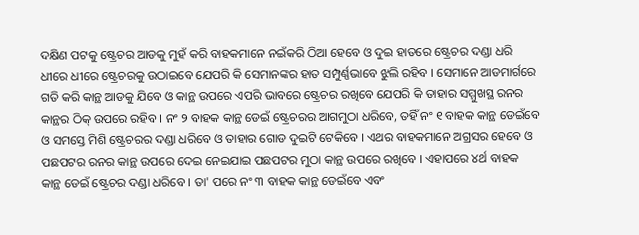ଦକ୍ଷିଣ ପଟକୁ ଷ୍ଟ୍ରେଚର ଆଡକୁ ମୁହଁ କରି ବାହକମାନେ ନଇଁକରି ଠିଆ ହେବେ ଓ ଦୁଇ ହାତରେ ଷ୍ଟ୍ରେଚର ଦଣ୍ଡା ଧରି ଧୀରେ ଧୀରେ ଷ୍ଟ୍ରେଚରକୁ ଉଠାଇବେ ଯେପରି କି ସେମାନଙ୍କର ହାତ ସମ୍ପୁର୍ଣ୍ଣଭାବେ ଝୁଲି ରହିବ । ସେମାନେ ଆଡମାର୍ଗରେ ଗତି କରି କାନ୍ଥ ଆଡକୁ ଯିବେ ଓ କାନ୍ଥ ଉପରେ ଏପରି ଭାବରେ ଷ୍ଟ୍ରେଚର ରଖିବେ ଯେପରି କି ତାହାର ସମ୍ମୁଖସ୍ଥ ରନର କାନ୍ଥର ଠିକ୍ ଉପରେ ରହିବ । ନଂ ୨ ବାହକ କାନ୍ଥ ଡେଇଁ ଷ୍ଟ୍ରେଚରର ଆଗମୁଠା ଧରିବେ, ତହିଁ ନଂ ୧ ବାହକ କାନ୍ଥ ଡେଇଁବେ ଓ ସମସ୍ତେ ମିଶି ଷ୍ଟ୍ରେଚରର ଦଣ୍ଡା ଧରିବେ ଓ ତାହାର ଗୋଡ ଦୁଇଟି ଟେକିବେ । ଏଥର ବାହକମାନେ ଅଗ୍ରସର ହେବେ ଓ ପଛପଟର ରନର କାନ୍ଥ ଉପରେ ଦେଇ ନେଇଯାଇ ପଛପଟର ମୁଠା କାନ୍ଥ ଉପରେ ରଖିବେ । ଏହାପରେ ୪ର୍ଥ ବାହକ କାନ୍ଥ ଡେଇଁ ଷ୍ଟ୍ରେଚର ଦଣ୍ଡା ଧରିବେ । ତା' ପରେ ନଂ ୩ ବାହକ କାନ୍ଥ ଡେଇଁବେ ଏବଂ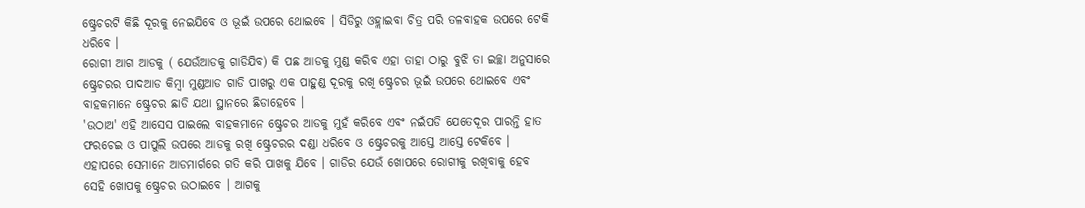ଷ୍ଟ୍ରେଚରଟି କିଛି ଦୂରକୁ ନେଇଯିବେ ଓ ଭୂଇଁ ଉପରେ ଥୋଇବେ । ସିଡିରୁ ଓହ୍ଲାଇବା ଚିତ୍ର ପରି ତଳବାହକ ଉପରେ ଟେକି ଧରିବେ ।
ରୋଗୀ ଆଗ ଆଡକୁ ( ଯେଉଁଆଡକୁ ଗାଡିଯିବ) କି ପଛ ଆଡକୁ ମୁଣ୍ଡ କରିବ ଏହା ତାହା ଠାରୁ ବୁଝି ତା ଇଚ୍ଛା ଅନୁସାରେ ଷ୍ଟ୍ରେଚରର ପାଦଆଡ କିମ୍ବା ମୁଣ୍ଡଆଡ ଗାଡି ପାଖରୁ ଏକ ପାହୁଣ୍ଡ ଦୂରକୁ ରଖି ଷ୍ଟ୍ରେଚର ଭୂଇଁ ଉପରେ ଥୋଇବେ ଏବଂ ବାହକମାନେ ଷ୍ଟ୍ରେଚର ଛାଡି ଯଥା ସ୍ଥାନରେ ଛିଡାହେବେ ।
'ଉଠାଅ' ଏହି ଆସେସ ପାଇଲେ ବାହକମାନେ ଷ୍ଟ୍ରେଚର ଆଡକୁ ମୁହଁ କରିବେ ଏବଂ ନଇଁପଡି ଯେତେଦୂର ପାରନ୍ତି ହାତ ଫରଚେଇ ଓ ପାପୁଲି ଉପରେ ଆଡକୁ ରଖି ଷ୍ଟ୍ରେଚରର ଦଣ୍ଡା ଧରିବେ ଓ ଷ୍ଟ୍ରେଚରକୁ ଆସ୍ତେ ଆସ୍ତେ ଟେକିବେ ।
ଏହାପରେ ସେମାନେ ଆଡମାର୍ଗରେ ଗତି କରି ପାଖକୁ ଯିବେ । ଗାଡିର ଯେଉଁ ଖୋପରେ ରୋଗୀକୁ ରଖିବାକୁ ହେବ ସେହି ଖୋପକୁ ଷ୍ଟ୍ରେଚର ଉଠାଇବେ । ଆଗକୁ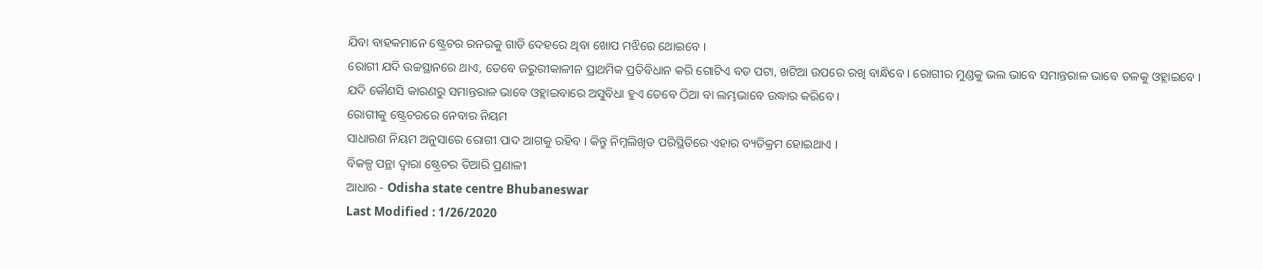ଯିବା ବାହକମାନେ ଷ୍ଟ୍ରେଚର ରନରକୁ ଗାଡି ଦେହରେ ଥିବା ଖୋପ ମଝିରେ ଥୋଇବେ ।
ରୋଗୀ ଯଦି ଉଚ୍ଚସ୍ଥାନରେ ଥାଏ, ତେବେ ଜରୁରୀକାଳୀନ ପ୍ରାଥମିକ ପ୍ରତିବିଧାନ କରି ଗୋଟିଏ ବଡ ପଟା, ଖଟିଆ ଉପରେ ରଖି ବାନ୍ଧିବେ । ରୋଗୀର ମୁଣ୍ଡକୁ ଭଲ ଭାବେ ସମାନ୍ତରାଳ ଭାବେ ତଳକୁ ଓହ୍ଲାଇବେ । ଯଦି କୌଣସି କାରଣରୁ ସମାନ୍ତରାଳ ଭାବେ ଓହ୍ଲାଇବାରେ ଅସୁବିଧା ହୁଏ ତେବେ ଠିଆ ବା ଲମ୍ଭଭାବେ ଉଦ୍ଧାର କରିବେ ।
ରୋଗୀକୁ ଷ୍ଟ୍ରେଚରରେ ନେବାର ନିୟମ
ସାଧାରଣ ନିୟମ ଅନୁସାରେ ରୋଗୀ ପାଦ ଆଗକୁ ରହିବ । କିନ୍ତୁ ନିମ୍ନଲିଖିତ ପରିସ୍ଥିତିରେ ଏହାର ବ୍ୟତିକ୍ରମ ହୋଇଥାଏ ।
ବିକଳ୍ପ ପନ୍ଥା ଦ୍ଵାରା ଷ୍ଟ୍ରେଚର ତିଆରି ପ୍ରଣାଳୀ
ଆଧାର - Odisha state centre Bhubaneswar
Last Modified : 1/26/2020